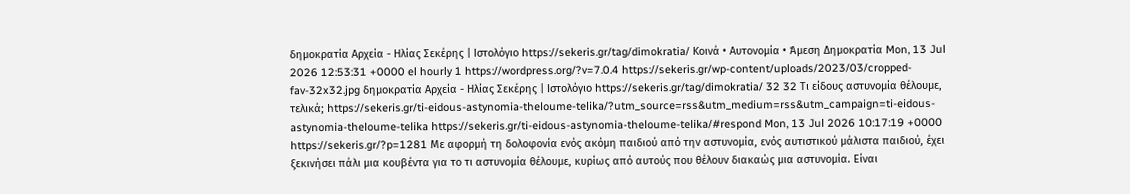δημοκρατία Αρχεία - Ηλίας Σεκέρης | Ιστολόγιο https://sekeris.gr/tag/dimokratia/ Κοινά • Αυτονομία • Άμεση Δημοκρατία Mon, 13 Jul 2026 12:53:31 +0000 el hourly 1 https://wordpress.org/?v=7.0.4 https://sekeris.gr/wp-content/uploads/2023/03/cropped-fav-32x32.jpg δημοκρατία Αρχεία - Ηλίας Σεκέρης | Ιστολόγιο https://sekeris.gr/tag/dimokratia/ 32 32 Τι είδους αστυνομία θέλουμε, τελικά; https://sekeris.gr/ti-eidous-astynomia-theloume-telika/?utm_source=rss&utm_medium=rss&utm_campaign=ti-eidous-astynomia-theloume-telika https://sekeris.gr/ti-eidous-astynomia-theloume-telika/#respond Mon, 13 Jul 2026 10:17:19 +0000 https://sekeris.gr/?p=1281 Με αφορμή τη δολοφονία ενός ακόμη παιδιού από την αστυνομία, ενός αυτιστικού μάλιστα παιδιού, έχει ξεκινήσει πάλι μια κουβέντα για το τι αστυνομία θέλουμε, κυρίως από αυτούς που θέλουν διακαώς μια αστυνομία. Είναι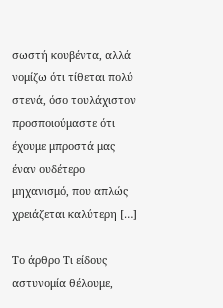σωστή κουβέντα, αλλά νομίζω ότι τίθεται πολύ στενά, όσο τουλάχιστον προσποιούμαστε ότι έχουμε μπροστά μας έναν ουδέτερο μηχανισμό, που απλώς χρειάζεται καλύτερη […]

Το άρθρο Τι είδους αστυνομία θέλουμε,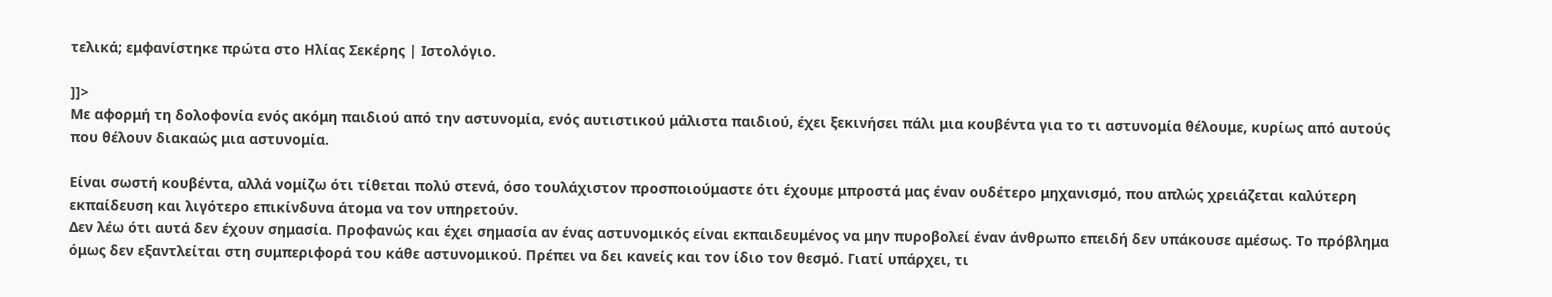τελικά; εμφανίστηκε πρώτα στο Ηλίας Σεκέρης | Ιστολόγιο.

]]>
Με αφορμή τη δολοφονία ενός ακόμη παιδιού από την αστυνομία, ενός αυτιστικού μάλιστα παιδιού, έχει ξεκινήσει πάλι μια κουβέντα για το τι αστυνομία θέλουμε, κυρίως από αυτούς που θέλουν διακαώς μια αστυνομία.

Είναι σωστή κουβέντα, αλλά νομίζω ότι τίθεται πολύ στενά, όσο τουλάχιστον προσποιούμαστε ότι έχουμε μπροστά μας έναν ουδέτερο μηχανισμό, που απλώς χρειάζεται καλύτερη εκπαίδευση και λιγότερο επικίνδυνα άτομα να τον υπηρετούν.
Δεν λέω ότι αυτά δεν έχουν σημασία. Προφανώς και έχει σημασία αν ένας αστυνομικός είναι εκπαιδευμένος να μην πυροβολεί έναν άνθρωπο επειδή δεν υπάκουσε αμέσως. Το πρόβλημα όμως δεν εξαντλείται στη συμπεριφορά του κάθε αστυνομικού. Πρέπει να δει κανείς και τον ίδιο τον θεσμό. Γιατί υπάρχει, τι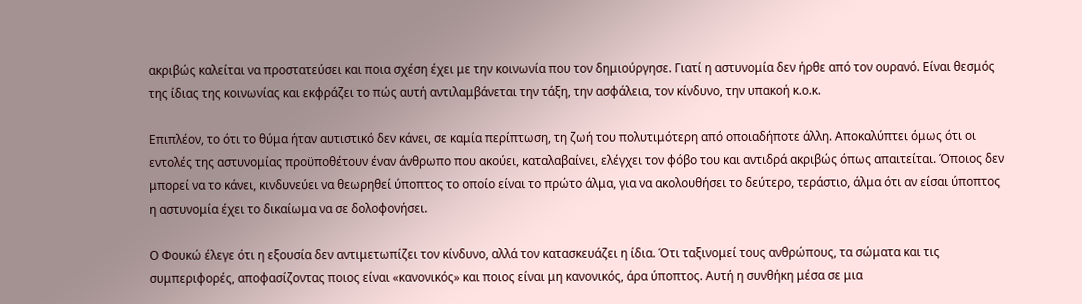ακριβώς καλείται να προστατεύσει και ποια σχέση έχει με την κοινωνία που τον δημιούργησε. Γιατί η αστυνομία δεν ήρθε από τον ουρανό. Είναι θεσμός της ίδιας της κοινωνίας και εκφράζει το πώς αυτή αντιλαμβάνεται την τάξη, την ασφάλεια, τον κίνδυνο, την υπακοή κ.ο.κ.

Επιπλέον, το ότι το θύμα ήταν αυτιστικό δεν κάνει, σε καμία περίπτωση, τη ζωή του πολυτιμότερη από οποιαδήποτε άλλη. Αποκαλύπτει όμως ότι οι εντολές της αστυνομίας προϋποθέτουν έναν άνθρωπο που ακούει, καταλαβαίνει, ελέγχει τον φόβο του και αντιδρά ακριβώς όπως απαιτείται. Όποιος δεν μπορεί να το κάνει, κινδυνεύει να θεωρηθεί ύποπτος το οποίο είναι το πρώτο άλμα, για να ακολουθήσει το δεύτερο, τεράστιο, άλμα ότι αν είσαι ύποπτος η αστυνομία έχει το δικαίωμα να σε δολοφονήσει.

Ο Φουκώ έλεγε ότι η εξουσία δεν αντιμετωπίζει τον κίνδυνο, αλλά τον κατασκευάζει η ίδια. Ότι ταξινομεί τους ανθρώπους, τα σώματα και τις συμπεριφορές, αποφασίζοντας ποιος είναι «κανονικός» και ποιος είναι μη κανονικός, άρα ύποπτος. Αυτή η συνθήκη μέσα σε μια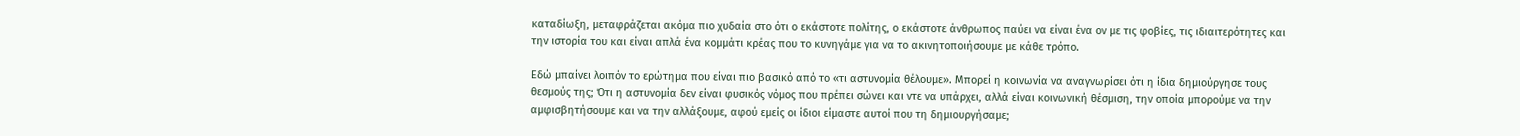καταδίωξη, μεταφράζεται ακόμα πιο χυδαία στο ότι ο εκάστοτε πολίτης, ο εκάστοτε άνθρωπος παύει να είναι ένα ον με τις φοβίες, τις ιδιαιτερότητες και την ιστορία του και είναι απλά ένα κομμάτι κρέας που το κυνηγάμε για να το ακινητοποιήσουμε με κάθε τρόπο.

Εδώ μπαίνει λοιπόν το ερώτημα που είναι πιο βασικό από το «τι αστυνομία θέλουμε». Μπορεί η κοινωνία να αναγνωρίσει ότι η ίδια δημιούργησε τους θεσμούς της; Ότι η αστυνομία δεν είναι φυσικός νόμος που πρέπει σώνει και ντε να υπάρχει, αλλά είναι κοινωνική θέσμιση, την οποία μπορούμε να την αμφισβητήσουμε και να την αλλάξουμε, αφού εμείς οι ίδιοι είμαστε αυτοί που τη δημιουργήσαμε;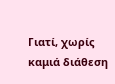Γιατί, χωρίς καμιά διάθεση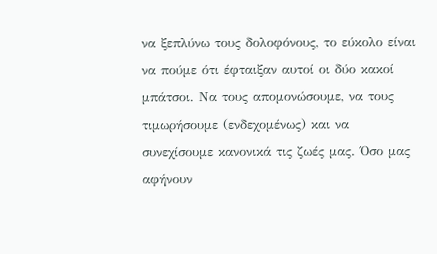να ξεπλύνω τους δολοφόνους, το εύκολο είναι να πούμε ότι έφταιξαν αυτοί οι δύο κακοί μπάτσοι. Να τους απομονώσουμε, να τους τιμωρήσουμε (ενδεχομένως) και να συνεχίσουμε κανονικά τις ζωές μας. Όσο μας αφήνουν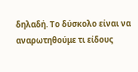δηλαδή. Το δύσκολο είναι να αναρωτηθούμε τι είδους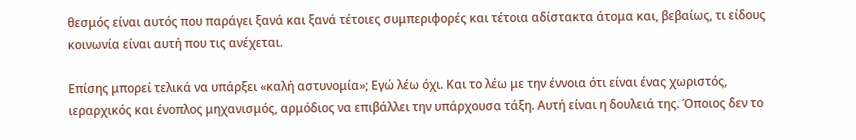θεσμός είναι αυτός που παράγει ξανά και ξανά τέτοιες συμπεριφορές και τέτοια αδίστακτα άτομα και, βεβαίως, τι είδους κοινωνία είναι αυτή που τις ανέχεται.

Επίσης μπορεί τελικά να υπάρξει «καλή αστυνομία»; Εγώ λέω όχι. Και το λέω με την έννοια ότι είναι ένας χωριστός, ιεραρχικός και ένοπλος μηχανισμός, αρμόδιος να επιβάλλει την υπάρχουσα τάξη. Αυτή είναι η δουλειά της. Όποιος δεν το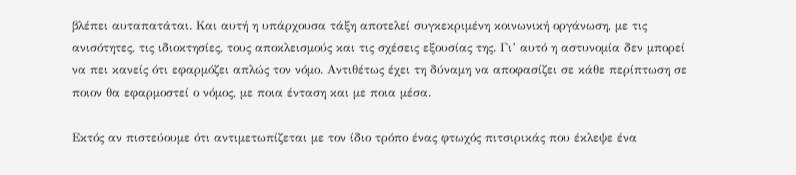βλέπει αυταπατάται. Και αυτή η υπάρχουσα τάξη αποτελεί συγκεκριμένη κοινωνική οργάνωση, με τις ανισότητες, τις ιδιοκτησίες, τους αποκλεισμούς και τις σχέσεις εξουσίας της. Γι’ αυτό η αστυνομία δεν μπορεί να πει κανείς ότι εφαρμόζει απλώς τον νόμο. Αντιθέτως έχει τη δύναμη να αποφασίζει σε κάθε περίπτωση σε ποιον θα εφαρμοστεί ο νόμος, με ποια ένταση και με ποια μέσα.

Εκτός αν πιστεύουμε ότι αντιμετωπίζεται με τον ίδιο τρόπο ένας φτωχός πιτσιρικάς που έκλεψε ένα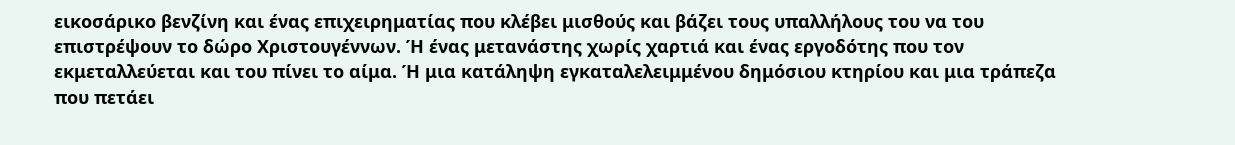εικοσάρικο βενζίνη και ένας επιχειρηματίας που κλέβει μισθούς και βάζει τους υπαλλήλους του να του επιστρέψουν το δώρο Χριστουγέννων. Ή ένας μετανάστης χωρίς χαρτιά και ένας εργοδότης που τον εκμεταλλεύεται και του πίνει το αίμα. Ή μια κατάληψη εγκαταλελειμμένου δημόσιου κτηρίου και μια τράπεζα που πετάει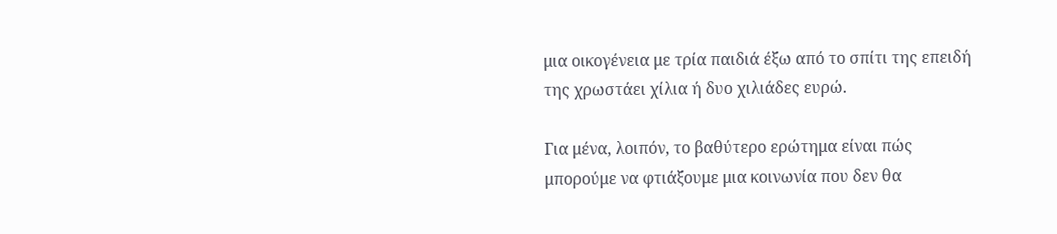μια οικογένεια με τρία παιδιά έξω από το σπίτι της επειδή της χρωστάει χίλια ή δυο χιλιάδες ευρώ.

Για μένα, λοιπόν, το βαθύτερο ερώτημα είναι πώς μπορούμε να φτιάξουμε μια κοινωνία που δεν θα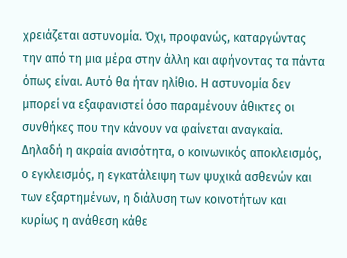χρειάζεται αστυνομία. Όχι, προφανώς, καταργώντας την από τη μια μέρα στην άλλη και αφήνοντας τα πάντα όπως είναι. Αυτό θα ήταν ηλίθιο. Η αστυνομία δεν μπορεί να εξαφανιστεί όσο παραμένουν άθικτες οι συνθήκες που την κάνουν να φαίνεται αναγκαία. Δηλαδή η ακραία ανισότητα, ο κοινωνικός αποκλεισμός, ο εγκλεισμός, η εγκατάλειψη των ψυχικά ασθενών και των εξαρτημένων, η διάλυση των κοινοτήτων και κυρίως η ανάθεση κάθε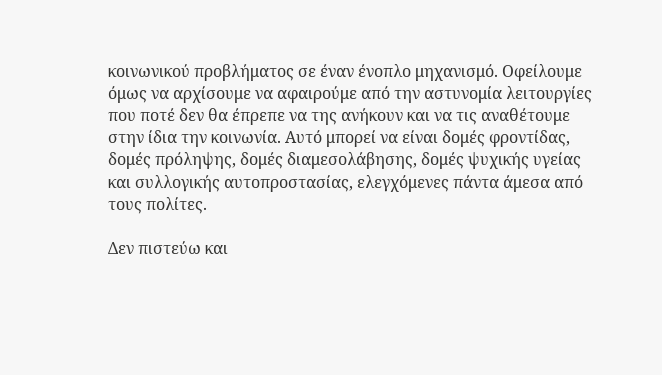κοινωνικού προβλήματος σε έναν ένοπλο μηχανισμό. Οφείλουμε όμως να αρχίσουμε να αφαιρούμε από την αστυνομία λειτουργίες που ποτέ δεν θα έπρεπε να της ανήκουν και να τις αναθέτουμε στην ίδια την κοινωνία. Αυτό μπορεί να είναι δομές φροντίδας, δομές πρόληψης, δομές διαμεσολάβησης, δομές ψυχικής υγείας και συλλογικής αυτοπροστασίας, ελεγχόμενες πάντα άμεσα από τους πολίτες.

Δεν πιστεύω και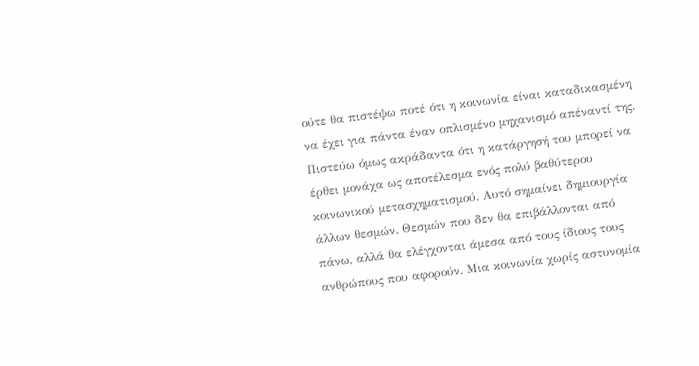ούτε θα πιστέψω ποτέ ότι η κοινωνία είναι καταδικασμένη να έχει για πάντα έναν οπλισμένο μηχανισμό απέναντί της. Πιστεύω όμως ακράδαντα ότι η κατάργησή του μπορεί να έρθει μονάχα ως αποτέλεσμα ενός πολύ βαθύτερου κοινωνικού μετασχηματισμού. Αυτό σημαίνει δημιουργία άλλων θεσμών. Θεσμών που δεν θα επιβάλλονται από πάνω, αλλά θα ελέγχονται άμεσα από τους ίδιους τους ανθρώπους που αφορούν. Μια κοινωνία χωρίς αστυνομία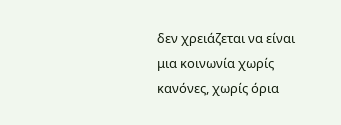δεν χρειάζεται να είναι μια κοινωνία χωρίς κανόνες, χωρίς όρια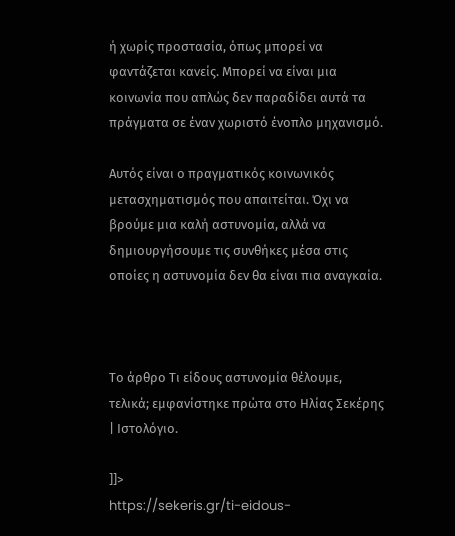ή χωρίς προστασία, όπως μπορεί να φαντάζεται κανείς. Μπορεί να είναι μια κοινωνία που απλώς δεν παραδίδει αυτά τα πράγματα σε έναν χωριστό ένοπλο μηχανισμό.

Αυτός είναι ο πραγματικός κοινωνικός μετασχηματισμός που απαιτείται. Όχι να βρούμε μια καλή αστυνομία, αλλά να δημιουργήσουμε τις συνθήκες μέσα στις οποίες η αστυνομία δεν θα είναι πια αναγκαία.



Το άρθρο Τι είδους αστυνομία θέλουμε, τελικά; εμφανίστηκε πρώτα στο Ηλίας Σεκέρης | Ιστολόγιο.

]]>
https://sekeris.gr/ti-eidous-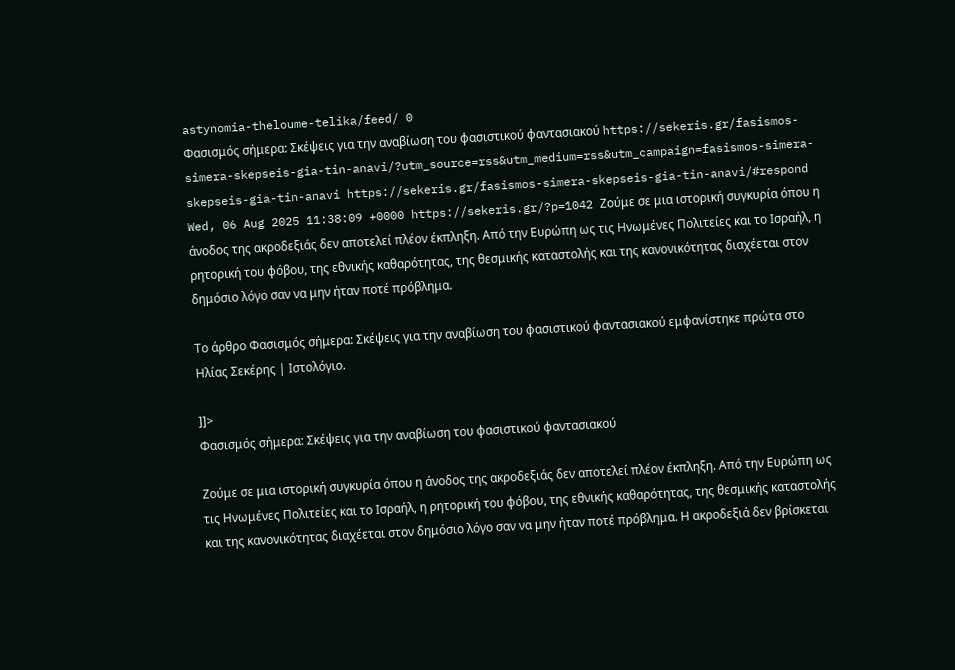astynomia-theloume-telika/feed/ 0
Φασισμός σήμερα: Σκέψεις για την αναβίωση του φασιστικού φαντασιακού https://sekeris.gr/fasismos-simera-skepseis-gia-tin-anavi/?utm_source=rss&utm_medium=rss&utm_campaign=fasismos-simera-skepseis-gia-tin-anavi https://sekeris.gr/fasismos-simera-skepseis-gia-tin-anavi/#respond Wed, 06 Aug 2025 11:38:09 +0000 https://sekeris.gr/?p=1042 Ζούμε σε μια ιστορική συγκυρία όπου η άνοδος της ακροδεξιάς δεν αποτελεί πλέον έκπληξη. Από την Ευρώπη ως τις Ηνωμένες Πολιτείες και το Ισραήλ, η ρητορική του φόβου, της εθνικής καθαρότητας, της θεσμικής καταστολής και της κανονικότητας διαχέεται στον δημόσιο λόγο σαν να μην ήταν ποτέ πρόβλημα.

Το άρθρο Φασισμός σήμερα: Σκέψεις για την αναβίωση του φασιστικού φαντασιακού εμφανίστηκε πρώτα στο Ηλίας Σεκέρης | Ιστολόγιο.

]]>
Φασισμός σήμερα: Σκέψεις για την αναβίωση του φασιστικού φαντασιακού

Ζούμε σε μια ιστορική συγκυρία όπου η άνοδος της ακροδεξιάς δεν αποτελεί πλέον έκπληξη. Από την Ευρώπη ως τις Ηνωμένες Πολιτείες και το Ισραήλ, η ρητορική του φόβου, της εθνικής καθαρότητας, της θεσμικής καταστολής και της κανονικότητας διαχέεται στον δημόσιο λόγο σαν να μην ήταν ποτέ πρόβλημα. Η ακροδεξιά δεν βρίσκεται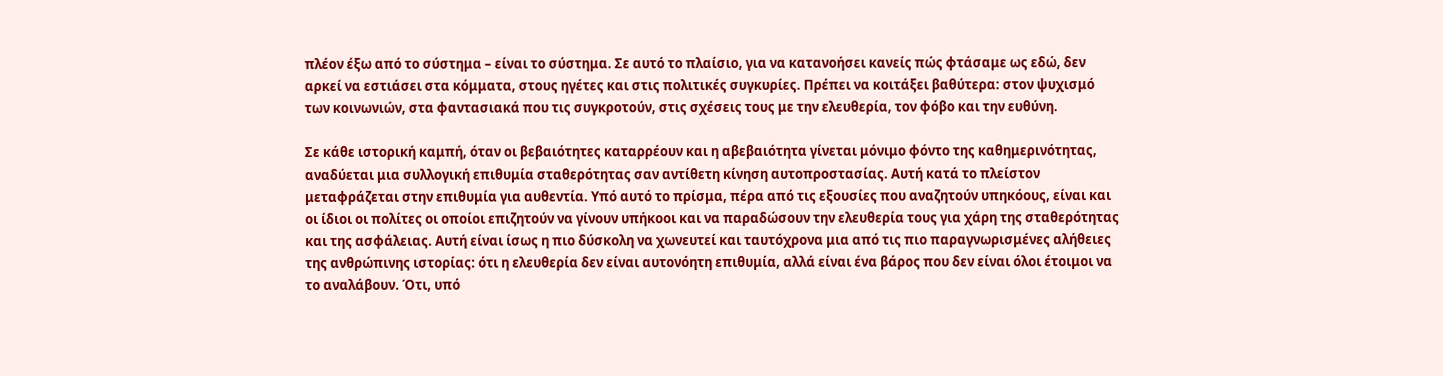πλέον έξω από το σύστημα – είναι το σύστημα. Σε αυτό το πλαίσιο, για να κατανοήσει κανείς πώς φτάσαμε ως εδώ, δεν αρκεί να εστιάσει στα κόμματα, στους ηγέτες και στις πολιτικές συγκυρίες. Πρέπει να κοιτάξει βαθύτερα: στον ψυχισμό των κοινωνιών, στα φαντασιακά που τις συγκροτούν, στις σχέσεις τους με την ελευθερία, τον φόβο και την ευθύνη.

Σε κάθε ιστορική καμπή, όταν οι βεβαιότητες καταρρέουν και η αβεβαιότητα γίνεται μόνιμο φόντο της καθημερινότητας, αναδύεται μια συλλογική επιθυμία σταθερότητας σαν αντίθετη κίνηση αυτοπροστασίας. Αυτή κατά το πλείστον μεταφράζεται στην επιθυμία για αυθεντία. Υπό αυτό το πρίσμα, πέρα από τις εξουσίες που αναζητούν υπηκόους, είναι και οι ίδιοι οι πολίτες οι οποίοι επιζητούν να γίνουν υπήκοοι και να παραδώσουν την ελευθερία τους για χάρη της σταθερότητας και της ασφάλειας. Αυτή είναι ίσως η πιο δύσκολη να χωνευτεί και ταυτόχρονα μια από τις πιο παραγνωρισμένες αλήθειες της ανθρώπινης ιστορίας: ότι η ελευθερία δεν είναι αυτονόητη επιθυμία, αλλά είναι ένα βάρος που δεν είναι όλοι έτοιμοι να το αναλάβουν. Ότι, υπό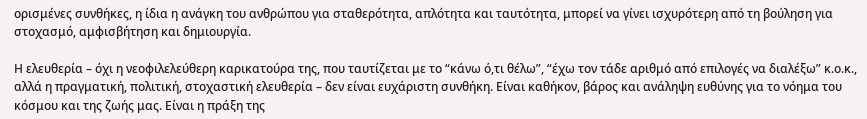ορισμένες συνθήκες, η ίδια η ανάγκη του ανθρώπου για σταθερότητα, απλότητα και ταυτότητα, μπορεί να γίνει ισχυρότερη από τη βούληση για στοχασμό, αμφισβήτηση και δημιουργία.

Η ελευθερία – όχι η νεοφιλελεύθερη καρικατούρα της, που ταυτίζεται με το “κάνω ό,τι θέλω”, “έχω τον τάδε αριθμό από επιλογές να διαλέξω” κ.ο.κ., αλλά η πραγματική, πολιτική, στοχαστική ελευθερία – δεν είναι ευχάριστη συνθήκη. Είναι καθήκον, βάρος και ανάληψη ευθύνης για το νόημα του κόσμου και της ζωής μας. Είναι η πράξη της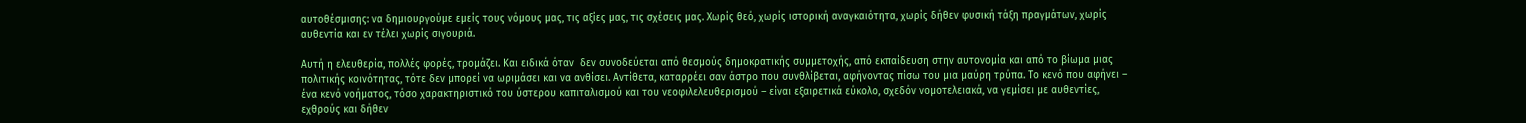αυτοθέσμισης: να δημιουργούμε εμείς τους νόμους μας, τις αξίες μας, τις σχέσεις μας. Χωρίς θεό, χωρίς ιστορική αναγκαιότητα, χωρίς δήθεν φυσική τάξη πραγμάτων, χωρίς αυθεντία και εν τέλει χωρίς σιγουριά.

Αυτή η ελευθερία, πολλές φορές, τρομάζει. Και ειδικά όταν  δεν συνοδεύεται από θεσμούς δημοκρατικής συμμετοχής, από εκπαίδευση στην αυτονομία και από το βίωμα μιας πολιτικής κοινότητας, τότε δεν μπορεί να ωριμάσει και να ανθίσει. Αντίθετα, καταρρέει σαν άστρο που συνθλίβεται, αφήνοντας πίσω του μια μαύρη τρύπα. Το κενό που αφήνει – ένα κενό νοήματος, τόσο χαρακτηριστικό του ύστερου καπιταλισμού και του νεοφιλελευθερισμού – είναι εξαιρετικά εύκολο, σχεδόν νομοτελειακά, να γεμίσει με αυθεντίες, εχθρούς και δήθεν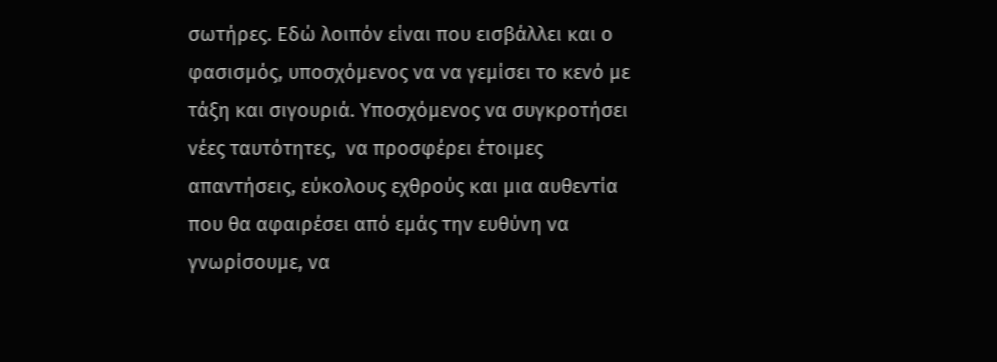σωτήρες. Εδώ λοιπόν είναι που εισβάλλει και ο φασισμός, υποσχόμενος να να γεμίσει το κενό με τάξη και σιγουριά. Υποσχόμενος να συγκροτήσει νέες ταυτότητες,  να προσφέρει έτοιμες απαντήσεις, εύκολους εχθρούς και μια αυθεντία που θα αφαιρέσει από εμάς την ευθύνη να γνωρίσουμε, να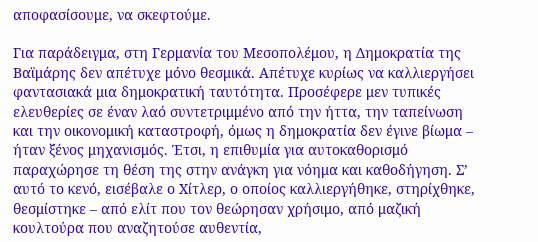αποφασίσουμε, να σκεφτούμε.

Για παράδειγμα, στη Γερμανία του Μεσοπολέμου, η Δημοκρατία της Βαϊμάρης δεν απέτυχε μόνο θεσμικά. Απέτυχε κυρίως να καλλιεργήσει φαντασιακά μια δημοκρατική ταυτότητα. Προσέφερε μεν τυπικές ελευθερίες σε έναν λαό συντετριμμένο από την ήττα, την ταπείνωση και την οικονομική καταστροφή, όμως η δημοκρατία δεν έγινε βίωμα – ήταν ξένος μηχανισμός. Έτσι, η επιθυμία για αυτοκαθορισμό παραχώρησε τη θέση της στην ανάγκη για νόημα και καθοδήγηση. Σ’ αυτό το κενό, εισέβαλε ο Χίτλερ, ο οποίος καλλιεργήθηκε, στηρίχθηκε, θεσμίστηκε – από ελίτ που τον θεώρησαν χρήσιμο, από μαζική κουλτούρα που αναζητούσε αυθεντία,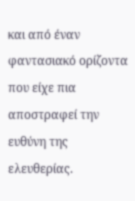και από έναν φαντασιακό ορίζοντα που είχε πια αποστραφεί την ευθύνη της ελευθερίας.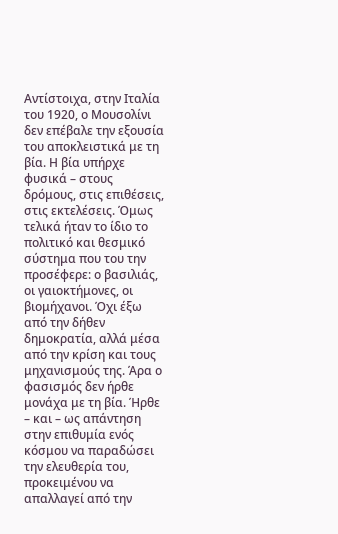Αντίστοιχα, στην Ιταλία του 1920, ο Μουσολίνι δεν επέβαλε την εξουσία του αποκλειστικά με τη βία. Η βία υπήρχε φυσικά – στους δρόμους, στις επιθέσεις, στις εκτελέσεις. Όμως τελικά ήταν το ίδιο το πολιτικό και θεσμικό σύστημα που του την προσέφερε: ο βασιλιάς, οι γαιοκτήμονες, οι βιομήχανοι. Όχι έξω από την δήθεν δημοκρατία, αλλά μέσα από την κρίση και τους μηχανισμούς της. Άρα ο φασισμός δεν ήρθε μονάχα με τη βία. Ήρθε – και – ως απάντηση στην επιθυμία ενός κόσμου να παραδώσει την ελευθερία του, προκειμένου να απαλλαγεί από την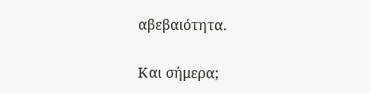αβεβαιότητα.

Και σήμερα;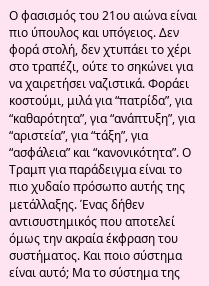Ο φασισμός του 21ου αιώνα είναι πιο ύπουλος και υπόγειος. Δεν φορά στολή, δεν χτυπάει το χέρι στο τραπέζι, ούτε το σηκώνει για να χαιρετήσει ναζιστικά. Φοράει κοστούμι, μιλά για “πατρίδα”, για “καθαρότητα”, για “ανάπτυξη”, για “αριστεία”, για “τάξη”, για “ασφάλεια” και “κανονικότητα”. Ο Τραμπ για παράδειγμα είναι το πιο χυδαίο πρόσωπο αυτής της μετάλλαξης. Ένας δήθεν αντισυστημικός που αποτελεί όμως την ακραία έκφραση του συστήματος. Και ποιο σύστημα είναι αυτό; Μα το σύστημα της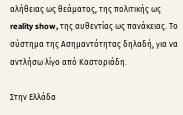αλήθειας ως θεάματος, της πολιτικής ως reality show, της αυθεντίας ως πανάκειας. Το σύστημα της Ασημαντότητας δηλαδή, για να αντλήσω λίγο από Καστοριάδη.

Στην Ελλάδα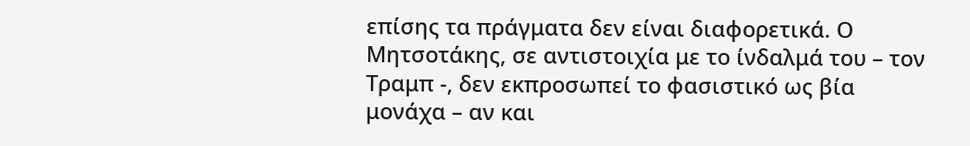επίσης τα πράγματα δεν είναι διαφορετικά. Ο Μητσοτάκης, σε αντιστοιχία με το ίνδαλμά του – τον Τραμπ -, δεν εκπροσωπεί το φασιστικό ως βία μονάχα – αν και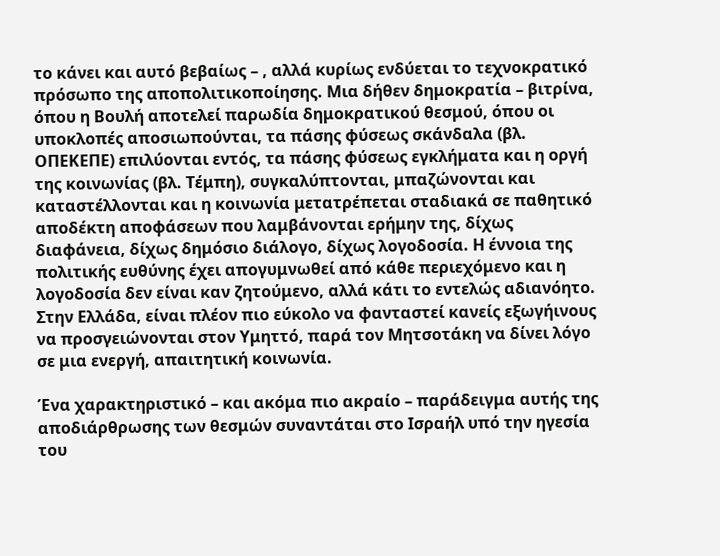το κάνει και αυτό βεβαίως – , αλλά κυρίως ενδύεται το τεχνοκρατικό πρόσωπο της αποπολιτικοποίησης. Μια δήθεν δημοκρατία – βιτρίνα, όπου η Βουλή αποτελεί παρωδία δημοκρατικού θεσμού, όπου οι υποκλοπές αποσιωπούνται, τα πάσης φύσεως σκάνδαλα (βλ. ΟΠΕΚΕΠΕ) επιλύονται εντός, τα πάσης φύσεως εγκλήματα και η οργή της κοινωνίας (βλ. Τέμπη), συγκαλύπτονται, μπαζώνονται και καταστέλλονται και η κοινωνία μετατρέπεται σταδιακά σε παθητικό αποδέκτη αποφάσεων που λαμβάνονται ερήμην της, δίχως διαφάνεια, δίχως δημόσιο διάλογο, δίχως λογοδοσία. Η έννοια της πολιτικής ευθύνης έχει απογυμνωθεί από κάθε περιεχόμενο και η λογοδοσία δεν είναι καν ζητούμενο, αλλά κάτι το εντελώς αδιανόητο. Στην Ελλάδα, είναι πλέον πιο εύκολο να φανταστεί κανείς εξωγήινους να προσγειώνονται στον Υμηττό, παρά τον Μητσοτάκη να δίνει λόγο σε μια ενεργή, απαιτητική κοινωνία.

Ένα χαρακτηριστικό – και ακόμα πιο ακραίο – παράδειγμα αυτής της αποδιάρθρωσης των θεσμών συναντάται στο Ισραήλ υπό την ηγεσία του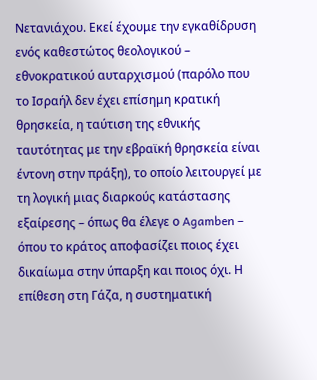Νετανιάχου. Εκεί έχουμε την εγκαθίδρυση ενός καθεστώτος θεολογικού – εθνοκρατικού αυταρχισμού (παρόλο που το Ισραήλ δεν έχει επίσημη κρατική θρησκεία, η ταύτιση της εθνικής ταυτότητας με την εβραϊκή θρησκεία είναι έντονη στην πράξη), το οποίο λειτουργεί με τη λογική μιας διαρκούς κατάστασης εξαίρεσης – όπως θα έλεγε ο Agamben – όπου το κράτος αποφασίζει ποιος έχει δικαίωμα στην ύπαρξη και ποιος όχι. Η επίθεση στη Γάζα, η συστηματική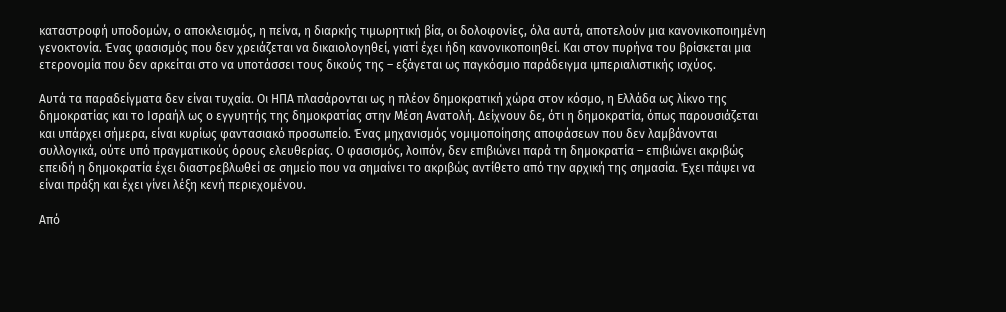καταστροφή υποδομών, ο αποκλεισμός, η πείνα, η διαρκής τιμωρητική βία, οι δολοφονίες, όλα αυτά, αποτελούν μια κανονικοποιημένη γενοκτονία. Ένας φασισμός που δεν χρειάζεται να δικαιολογηθεί, γιατί έχει ήδη κανονικοποιηθεί. Και στον πυρήνα του βρίσκεται μια ετερονομία που δεν αρκείται στο να υποτάσσει τους δικούς της – εξάγεται ως παγκόσμιο παράδειγμα ιμπεριαλιστικής ισχύος.

Αυτά τα παραδείγματα δεν είναι τυχαία. Οι ΗΠΑ πλασάρονται ως η πλέον δημοκρατική χώρα στον κόσμο, η Ελλάδα ως λίκνο της δημοκρατίας και το Ισραήλ ως ο εγγυητής της δημοκρατίας στην Μέση Ανατολή. Δείχνουν δε, ότι η δημοκρατία, όπως παρουσιάζεται και υπάρχει σήμερα, είναι κυρίως φαντασιακό προσωπείο. Ένας μηχανισμός νομιμοποίησης αποφάσεων που δεν λαμβάνονται συλλογικά, ούτε υπό πραγματικούς όρους ελευθερίας. Ο φασισμός, λοιπόν, δεν επιβιώνει παρά τη δημοκρατία – επιβιώνει ακριβώς επειδή η δημοκρατία έχει διαστρεβλωθεί σε σημείο που να σημαίνει το ακριβώς αντίθετο από την αρχική της σημασία. Έχει πάψει να είναι πράξη και έχει γίνει λέξη κενή περιεχομένου.

Από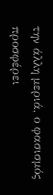την άλλη μεριά, ο φασισμός προσφέρει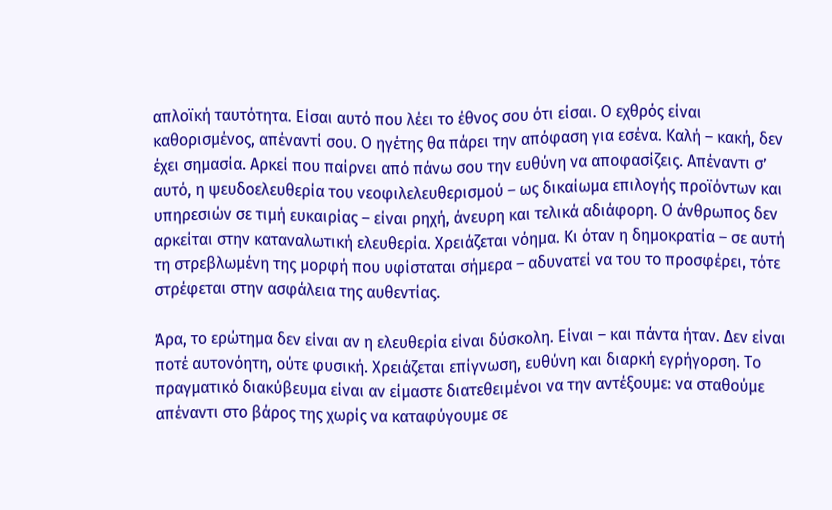απλοϊκή ταυτότητα. Είσαι αυτό που λέει το έθνος σου ότι είσαι. Ο εχθρός είναι καθορισμένος, απέναντί σου. Ο ηγέτης θα πάρει την απόφαση για εσένα. Καλή – κακή, δεν έχει σημασία. Αρκεί που παίρνει από πάνω σου την ευθύνη να αποφασίζεις. Απέναντι σ’ αυτό, η ψευδοελευθερία του νεοφιλελευθερισμού – ως δικαίωμα επιλογής προϊόντων και υπηρεσιών σε τιμή ευκαιρίας – είναι ρηχή, άνευρη και τελικά αδιάφορη. Ο άνθρωπος δεν αρκείται στην καταναλωτική ελευθερία. Χρειάζεται νόημα. Κι όταν η δημοκρατία – σε αυτή τη στρεβλωμένη της μορφή που υφίσταται σήμερα – αδυνατεί να του το προσφέρει, τότε στρέφεται στην ασφάλεια της αυθεντίας.

Άρα, το ερώτημα δεν είναι αν η ελευθερία είναι δύσκολη. Είναι – και πάντα ήταν. Δεν είναι ποτέ αυτονόητη, ούτε φυσική. Χρειάζεται επίγνωση, ευθύνη και διαρκή εγρήγορση. Το πραγματικό διακύβευμα είναι αν είμαστε διατεθειμένοι να την αντέξουμε: να σταθούμε απέναντι στο βάρος της χωρίς να καταφύγουμε σε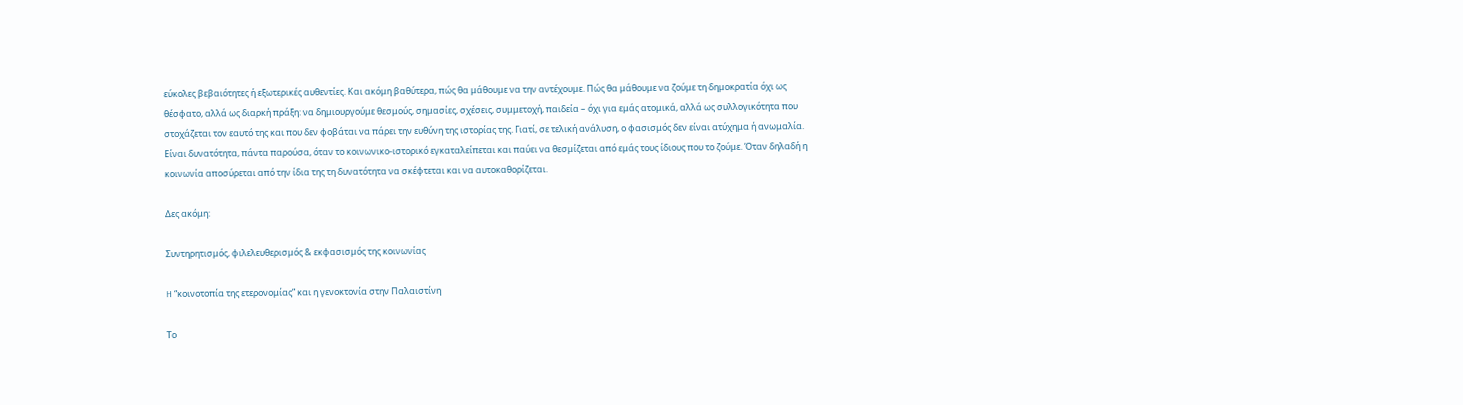εύκολες βεβαιότητες ή εξωτερικές αυθεντίες. Και ακόμη βαθύτερα, πώς θα μάθουμε να την αντέχουμε. Πώς θα μάθουμε να ζούμε τη δημοκρατία όχι ως θέσφατο, αλλά ως διαρκή πράξη: να δημιουργούμε θεσμούς, σημασίες, σχέσεις, συμμετοχή, παιδεία – όχι για εμάς ατομικά, αλλά ως συλλογικότητα που στοχάζεται τον εαυτό της και που δεν φοβάται να πάρει την ευθύνη της ιστορίας της. Γιατί, σε τελική ανάλυση, ο φασισμός δεν είναι ατύχημα ή ανωμαλία. Είναι δυνατότητα, πάντα παρούσα, όταν το κοινωνικο-ιστορικό εγκαταλείπεται και παύει να θεσμίζεται από εμάς τους ίδιους που το ζούμε. Όταν δηλαδή η κοινωνία αποσύρεται από την ίδια της τη δυνατότητα να σκέφτεται και να αυτοκαθορίζεται.

Δες ακόμη:

Συντηρητισμός, φιλελευθερισμός & εκφασισμός της κοινωνίας

H “κοινοτοπία της ετερονομίας” και η γενοκτονία στην Παλαιστίνη

Το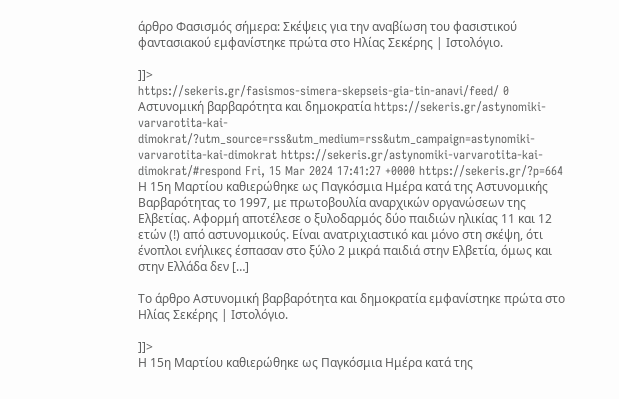άρθρο Φασισμός σήμερα: Σκέψεις για την αναβίωση του φασιστικού φαντασιακού εμφανίστηκε πρώτα στο Ηλίας Σεκέρης | Ιστολόγιο.

]]>
https://sekeris.gr/fasismos-simera-skepseis-gia-tin-anavi/feed/ 0
Αστυνομική βαρβαρότητα και δημοκρατία https://sekeris.gr/astynomiki-varvarotita-kai-dimokrat/?utm_source=rss&utm_medium=rss&utm_campaign=astynomiki-varvarotita-kai-dimokrat https://sekeris.gr/astynomiki-varvarotita-kai-dimokrat/#respond Fri, 15 Mar 2024 17:41:27 +0000 https://sekeris.gr/?p=664 Η 15η Μαρτίου καθιερώθηκε ως Παγκόσμια Ημέρα κατά της Αστυνομικής Βαρβαρότητας το 1997, με πρωτοβουλία αναρχικών οργανώσεων της Ελβετίας. Αφορμή αποτέλεσε ο ξυλοδαρμός δύο παιδιών ηλικίας 11 και 12 ετών (!) από αστυνομικούς. Είναι ανατριχιαστικό και μόνο στη σκέψη, ότι ένοπλοι ενήλικες έσπασαν στο ξύλο 2 μικρά παιδιά στην Ελβετία, όμως και στην Ελλάδα δεν […]

Το άρθρο Αστυνομική βαρβαρότητα και δημοκρατία εμφανίστηκε πρώτα στο Ηλίας Σεκέρης | Ιστολόγιο.

]]>
Η 15η Μαρτίου καθιερώθηκε ως Παγκόσμια Ημέρα κατά της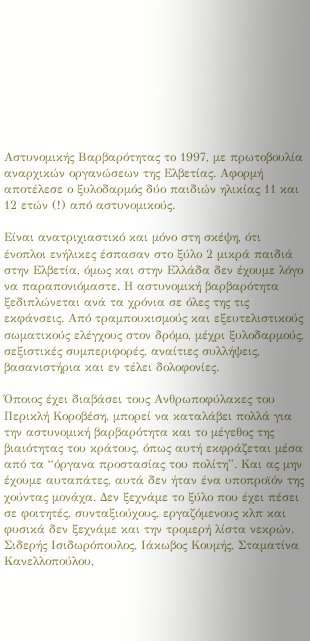Αστυνομικής Βαρβαρότητας το 1997, με πρωτοβουλία αναρχικών οργανώσεων της Ελβετίας. Αφορμή αποτέλεσε ο ξυλοδαρμός δύο παιδιών ηλικίας 11 και 12 ετών (!) από αστυνομικούς.

Είναι ανατριχιαστικό και μόνο στη σκέψη, ότι ένοπλοι ενήλικες έσπασαν στο ξύλο 2 μικρά παιδιά στην Ελβετία, όμως και στην Ελλάδα δεν έχουμε λόγο να παραπονιόμαστε. Η αστυνομική βαρβαρότητα ξεδιπλώνεται ανά τα χρόνια σε όλες της τις εκφάνσεις. Από τραμπουκισμούς και εξευτελιστικούς σωματικούς ελέγχους στον δρόμο, μέχρι ξυλοδαρμούς, σεξιστικές συμπεριφορές, αναίτιες συλλήψεις, βασανιστήρια και εν τέλει δολοφονίες.

Όποιος έχει διαβάσει τους Ανθρωποφύλακες του Περικλή Κοροβέση, μπορεί να καταλάβει πολλά για την αστυνομική βαρβαρότητα και το μέγεθος της βιαιότητας του κράτους, όπως αυτή εκφράζεται μέσα από τα “όργανα προστασίας του πολίτη”. Και ας μην έχουμε αυταπάτες, αυτά δεν ήταν ένα υποπροϊόν της χούντας μονάχα. Δεν ξεχνάμε το ξύλο που έχει πέσει σε φοιτητές, συνταξιούχους, εργαζόμενους κλπ και φυσικά δεν ξεχνάμε και την τρομερή λίστα νεκρών. Σιδερής Ισιδωρόπουλος, Ιάκωβος Κουμής, Σταματίνα Κανελλοπούλου,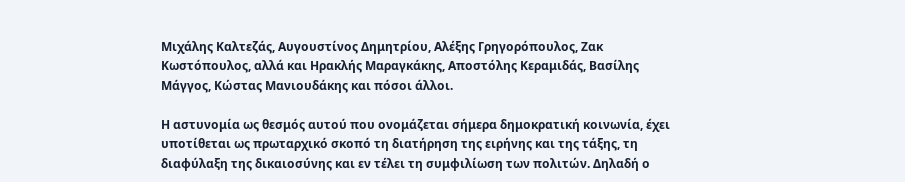Μιχάλης Καλτεζάς, Αυγουστίνος Δημητρίου, Αλέξης Γρηγορόπουλος, Ζακ Κωστόπουλος, αλλά και Ηρακλής Μαραγκάκης, Αποστόλης Κεραμιδάς, Βασίλης Μάγγος, Κώστας Μανιουδάκης και πόσοι άλλοι.

Η αστυνομία ως θεσμός αυτού που ονομάζεται σήμερα δημοκρατική κοινωνία, έχει υποτίθεται ως πρωταρχικό σκοπό τη διατήρηση της ειρήνης και της τάξης, τη διαφύλαξη της δικαιοσύνης και εν τέλει τη συμφιλίωση των πολιτών. Δηλαδή ο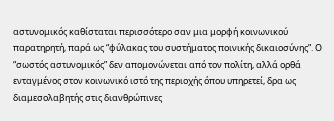αστυνομικός καθίσταται περισσότερο σαν μια μορφή κοινωνικού παρατηρητή, παρά ως “φύλακας του συστήματος ποινικής δικαιοσύνης”. Ο “σωστός αστυνομικός” δεν απομονώνεται από τον πολίτη, αλλά ορθά ενταγμένος στον κοινωνικό ιστό της περιοχής όπου υπηρετεί, δρα ως διαμεσολαβητής στις διανθρώπινες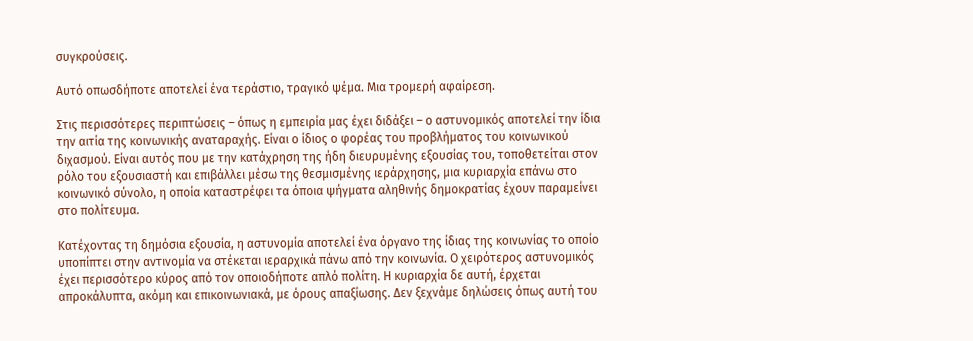συγκρούσεις.

Αυτό οπωσδήποτε αποτελεί ένα τεράστιο, τραγικό ψέμα. Μια τρομερή αφαίρεση.

Στις περισσότερες περιπτώσεις – όπως η εμπειρία μας έχει διδάξει – ο αστυνομικός αποτελεί την ίδια την αιτία της κοινωνικής αναταραχής. Είναι ο ίδιος ο φορέας του προβλήματος του κοινωνικού διχασμού. Είναι αυτός που με την κατάχρηση της ήδη διευρυμένης εξουσίας του, τοποθετείται στον ρόλο του εξουσιαστή και επιβάλλει μέσω της θεσμισμένης ιεράρχησης, μια κυριαρχία επάνω στο κοινωνικό σύνολο, η οποία καταστρέφει τα όποια ψήγματα αληθινής δημοκρατίας έχουν παραμείνει στο πολίτευμα.

Κατέχοντας τη δημόσια εξουσία, η αστυνομία αποτελεί ένα όργανο της ίδιας της κοινωνίας το οποίο υποπίπτει στην αντινομία να στέκεται ιεραρχικά πάνω από την κοινωνία. Ο χειρότερος αστυνομικός έχει περισσότερο κύρος από τον οποιοδήποτε απλό πολίτη. Η κυριαρχία δε αυτή, έρχεται απροκάλυπτα, ακόμη και επικοινωνιακά, με όρους απαξίωσης. Δεν ξεχνάμε δηλώσεις όπως αυτή του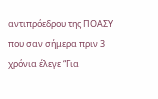αντιπρόεδρου της ΠΟΑΣΥ που σαν σήμερα πριν 3 χρόνια έλεγε “Για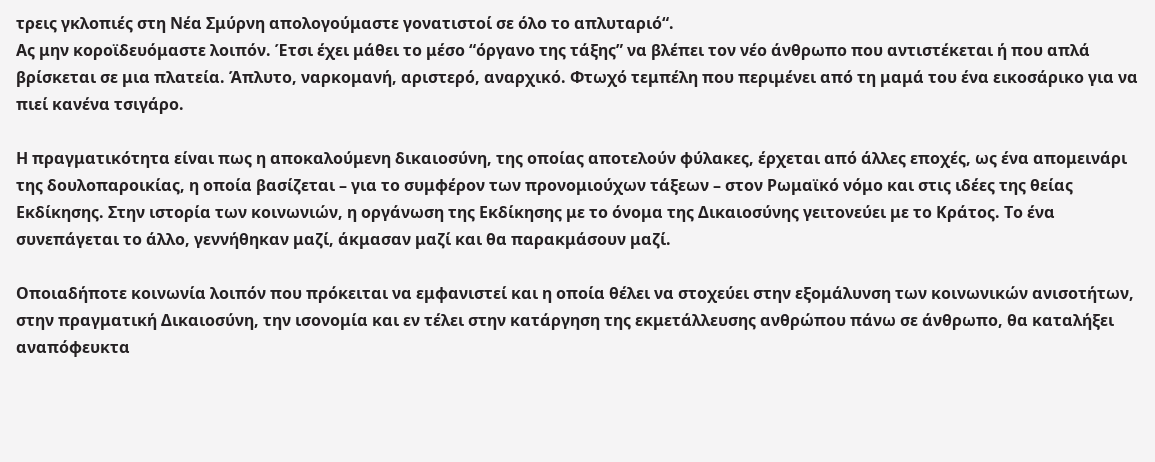τρεις γκλοπιές στη Νέα Σμύρνη απολογούμαστε γονατιστοί σε όλο το απλυταριό“.
Ας μην κοροϊδευόμαστε λοιπόν. Έτσι έχει μάθει το μέσο “όργανο της τάξης” να βλέπει τον νέο άνθρωπο που αντιστέκεται ή που απλά βρίσκεται σε μια πλατεία. Άπλυτο, ναρκομανή, αριστερό, αναρχικό. Φτωχό τεμπέλη που περιμένει από τη μαμά του ένα εικοσάρικο για να πιεί κανένα τσιγάρο.

Η πραγματικότητα είναι πως η αποκαλούμενη δικαιοσύνη, της οποίας αποτελούν φύλακες, έρχεται από άλλες εποχές, ως ένα απομεινάρι της δουλοπαροικίας, η οποία βασίζεται – για το συμφέρον των προνομιούχων τάξεων – στον Ρωμαϊκό νόμο και στις ιδέες της θείας Εκδίκησης. Στην ιστορία των κοινωνιών, η οργάνωση της Εκδίκησης με το όνομα της Δικαιοσύνης γειτονεύει με το Κράτος. Το ένα συνεπάγεται το άλλο, γεννήθηκαν μαζί, άκμασαν μαζί και θα παρακμάσουν μαζί.

Οποιαδήποτε κοινωνία λοιπόν που πρόκειται να εμφανιστεί και η οποία θέλει να στοχεύει στην εξομάλυνση των κοινωνικών ανισοτήτων, στην πραγματική Δικαιοσύνη, την ισονομία και εν τέλει στην κατάργηση της εκμετάλλευσης ανθρώπου πάνω σε άνθρωπο, θα καταλήξει αναπόφευκτα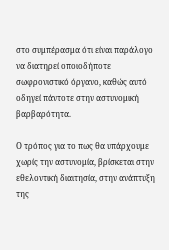στο συμπέρασμα ότι είναι παράλογο να διατηρεί οποιοδήποτε σωφρονιστικό όργανο, καθώς αυτό οδηγεί πάντοτε στην αστυνομική βαρβαρότητα.

Ο τρόπος για το πως θα υπάρχουμε χωρίς την αστυνομία, βρίσκεται στην εθελοντική διαιτησία, στην ανάπτυξη της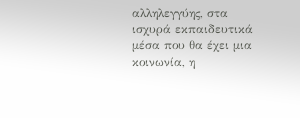αλληλεγγύης, στα ισχυρά εκπαιδευτικά μέσα που θα έχει μια κοινωνία, η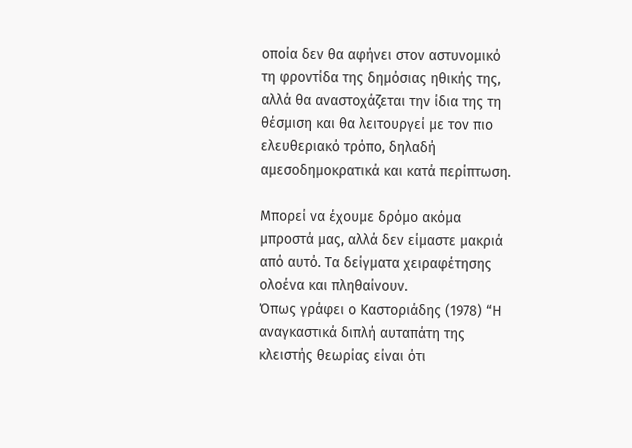οποία δεν θα αφήνει στον αστυνομικό τη φροντίδα της δημόσιας ηθικής της, αλλά θα αναστοχάζεται την ίδια της τη θέσμιση και θα λειτουργεί με τον πιο ελευθεριακό τρόπο, δηλαδή αμεσοδημοκρατικά και κατά περίπτωση.

Μπορεί να έχουμε δρόμο ακόμα μπροστά μας, αλλά δεν είμαστε μακριά από αυτό. Τα δείγματα χειραφέτησης ολοένα και πληθαίνουν.
Όπως γράφει ο Καστοριάδης (1978) “Η αναγκαστικά διπλή αυταπάτη της κλειστής θεωρίας είναι ότι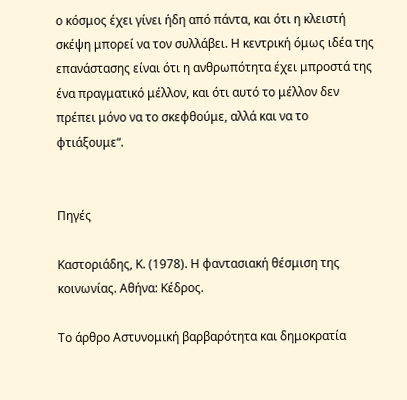ο κόσμος έχει γίνει ήδη από πάντα, και ότι η κλειστή σκέψη μπορεί να τον συλλάβει. Η κεντρική όμως ιδέα της επανάστασης είναι ότι η ανθρωπότητα έχει μπροστά της ένα πραγματικό μέλλον, και ότι αυτό το μέλλον δεν πρέπει μόνο να το σκεφθούμε, αλλά και να το φτιάξουμε“.


Πηγές

Καστοριάδης, Κ. (1978). Η φαντασιακή θέσμιση της κοινωνίας. Αθήνα: Κέδρος.

Το άρθρο Αστυνομική βαρβαρότητα και δημοκρατία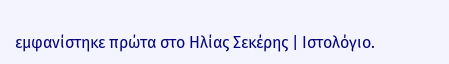εμφανίστηκε πρώτα στο Ηλίας Σεκέρης | Ιστολόγιο.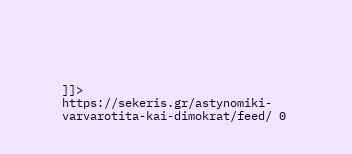]]>
https://sekeris.gr/astynomiki-varvarotita-kai-dimokrat/feed/ 0